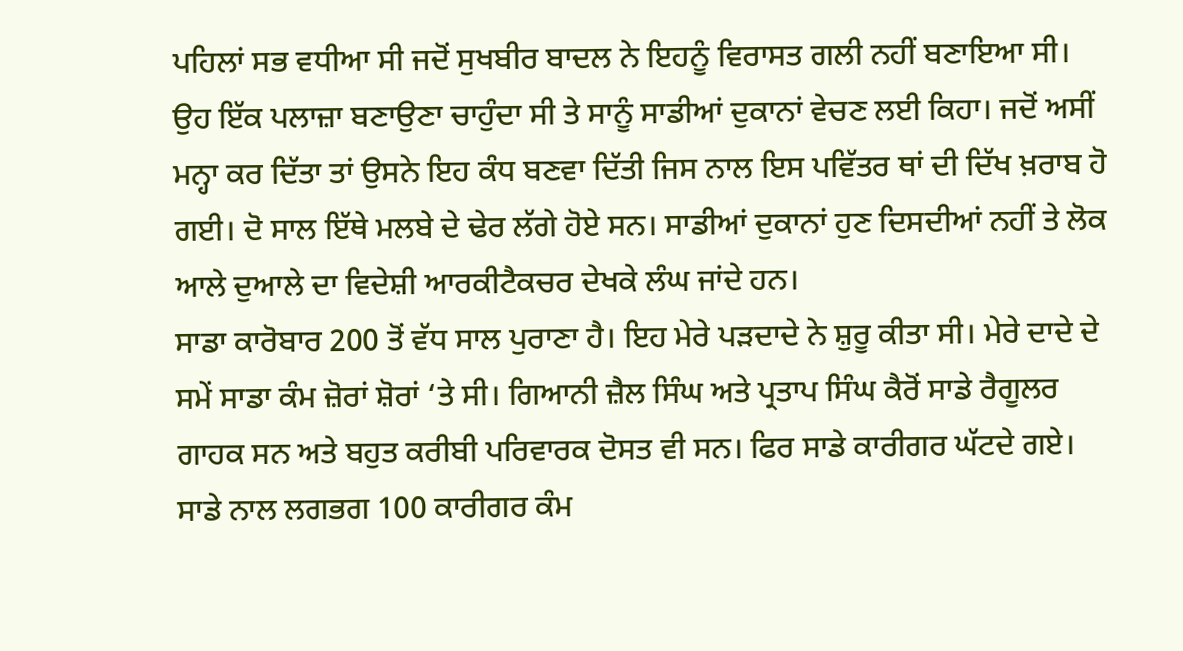ਪਹਿਲਾਂ ਸਭ ਵਧੀਆ ਸੀ ਜਦੋਂ ਸੁਖਬੀਰ ਬਾਦਲ ਨੇ ਇਹਨੂੰ ਵਿਰਾਸਤ ਗਲੀ ਨਹੀਂ ਬਣਾਇਆ ਸੀ। ਉਹ ਇੱਕ ਪਲਾਜ਼ਾ ਬਣਾਉਣਾ ਚਾਹੁੰਦਾ ਸੀ ਤੇ ਸਾਨੂੰ ਸਾਡੀਆਂ ਦੁਕਾਨਾਂ ਵੇਚਣ ਲਈ ਕਿਹਾ। ਜਦੋਂ ਅਸੀਂ ਮਨ੍ਹਾ ਕਰ ਦਿੱਤਾ ਤਾਂ ਉਸਨੇ ਇਹ ਕੰਧ ਬਣਵਾ ਦਿੱਤੀ ਜਿਸ ਨਾਲ ਇਸ ਪਵਿੱਤਰ ਥਾਂ ਦੀ ਦਿੱਖ ਖ਼ਰਾਬ ਹੋ ਗਈ। ਦੋ ਸਾਲ ਇੱਥੇ ਮਲਬੇ ਦੇ ਢੇਰ ਲੱਗੇ ਹੋਏ ਸਨ। ਸਾਡੀਆਂ ਦੁਕਾਨਾਂ ਹੁਣ ਦਿਸਦੀਆਂ ਨਹੀਂ ਤੇ ਲੋਕ ਆਲੇ ਦੁਆਲੇ ਦਾ ਵਿਦੇਸ਼ੀ ਆਰਕੀਟੈਕਚਰ ਦੇਖਕੇ ਲੰਘ ਜਾਂਦੇ ਹਨ।
ਸਾਡਾ ਕਾਰੋਬਾਰ 200 ਤੋਂ ਵੱਧ ਸਾਲ ਪੁਰਾਣਾ ਹੈ। ਇਹ ਮੇਰੇ ਪੜਦਾਦੇ ਨੇ ਸ਼ੁਰੂ ਕੀਤਾ ਸੀ। ਮੇਰੇ ਦਾਦੇ ਦੇ ਸਮੇਂ ਸਾਡਾ ਕੰਮ ਜ਼ੋਰਾਂ ਸ਼ੋਰਾਂ ‘ਤੇ ਸੀ। ਗਿਆਨੀ ਜ਼ੈਲ ਸਿੰਘ ਅਤੇ ਪ੍ਰਤਾਪ ਸਿੰਘ ਕੈਰੋਂ ਸਾਡੇ ਰੈਗੂਲਰ ਗਾਹਕ ਸਨ ਅਤੇ ਬਹੁਤ ਕਰੀਬੀ ਪਰਿਵਾਰਕ ਦੋਸਤ ਵੀ ਸਨ। ਫਿਰ ਸਾਡੇ ਕਾਰੀਗਰ ਘੱਟਦੇ ਗਏ। ਸਾਡੇ ਨਾਲ ਲਗਭਗ 100 ਕਾਰੀਗਰ ਕੰਮ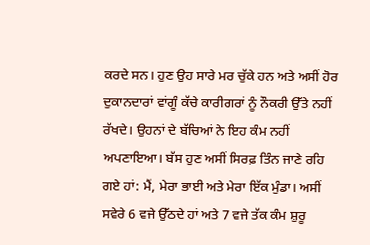ਕਰਦੇ ਸਨ। ਹੁਣ ਉਹ ਸਾਰੇ ਮਰ ਚੁੱਕੇ ਹਨ ਅਤੇ ਅਸੀਂ ਹੋਰ ਦੁਕਾਨਦਾਰਾਂ ਵਾਂਗੂੰ ਕੱਚੇ ਕਾਰੀਗਰਾਂ ਨੂੰ ਨੌਕਰੀ ਉੱਤੇ ਨਹੀਂ ਰੱਖਦੇ। ਉਹਨਾਂ ਦੇ ਬੱਚਿਆਂ ਨੇ ਇਹ ਕੰਮ ਨਹੀਂ ਅਪਣਾਇਆ। ਬੱਸ ਹੁਣ ਅਸੀਂ ਸਿਰਫ਼ ਤਿੰਨ ਜਾਣੇ ਰਹਿ ਗਏ ਹਾਂ: ਮੈਂ, ਮੇਰਾ ਭਾਈ ਅਤੇ ਮੇਰਾ ਇੱਕ ਮੁੰਡਾ। ਅਸੀਂ ਸਵੇਰੇ 6 ਵਜੇ ਉੱਠਦੇ ਹਾਂ ਅਤੇ 7 ਵਜੇ ਤੱਕ ਕੰਮ ਸ਼ੁਰੂ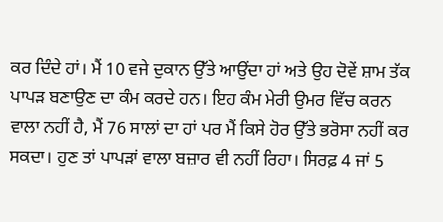ਕਰ ਦਿੰਦੇ ਹਾਂ। ਮੈਂ 10 ਵਜੇ ਦੁਕਾਨ ਉੱਤੇ ਆਉਂਦਾ ਹਾਂ ਅਤੇ ਉਹ ਦੋਵੇਂ ਸ਼ਾਮ ਤੱਕ ਪਾਪੜ ਬਣਾਉਣ ਦਾ ਕੰਮ ਕਰਦੇ ਹਨ। ਇਹ ਕੰਮ ਮੇਰੀ ਉਮਰ ਵਿੱਚ ਕਰਨ ਵਾਲਾ ਨਹੀਂ ਹੈ, ਮੈਂ 76 ਸਾਲਾਂ ਦਾ ਹਾਂ ਪਰ ਮੈਂ ਕਿਸੇ ਹੋਰ ਉੱਤੇ ਭਰੋਸਾ ਨਹੀਂ ਕਰ ਸਕਦਾ। ਹੁਣ ਤਾਂ ਪਾਪੜਾਂ ਵਾਲਾ ਬਜ਼ਾਰ ਵੀ ਨਹੀਂ ਰਿਹਾ। ਸਿਰਫ਼ 4 ਜਾਂ 5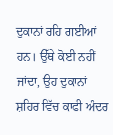ਦੁਕਾਨਾਂ ਰਹਿ ਗਈਆਂ ਹਨ। ਉੱਥੇ ਕੋਈ ਨਹੀਂ ਜਾਂਦਾ, ਉਹ ਦੁਕਾਨਾਂ ਸ਼ਹਿਰ ਵਿੱਚ ਕਾਫੀ ਅੰਦਰ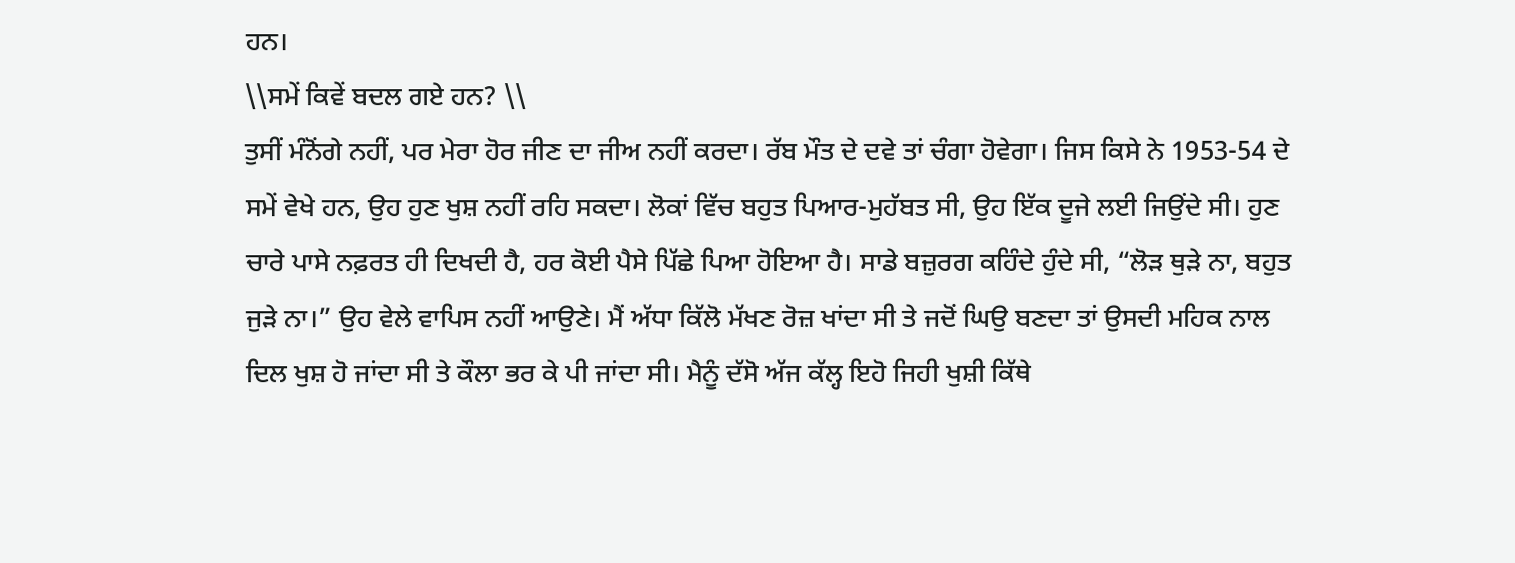ਹਨ।
\\ਸਮੇਂ ਕਿਵੇਂ ਬਦਲ ਗਏ ਹਨ? \\
ਤੁਸੀਂ ਮੰਨੋਂਗੇ ਨਹੀਂ, ਪਰ ਮੇਰਾ ਹੋਰ ਜੀਣ ਦਾ ਜੀਅ ਨਹੀਂ ਕਰਦਾ। ਰੱਬ ਮੌਤ ਦੇ ਦਵੇ ਤਾਂ ਚੰਗਾ ਹੋਵੇਗਾ। ਜਿਸ ਕਿਸੇ ਨੇ 1953-54 ਦੇ ਸਮੇਂ ਵੇਖੇ ਹਨ, ਉਹ ਹੁਣ ਖੁਸ਼ ਨਹੀਂ ਰਹਿ ਸਕਦਾ। ਲੋਕਾਂ ਵਿੱਚ ਬਹੁਤ ਪਿਆਰ-ਮੁਹੱਬਤ ਸੀ, ਉਹ ਇੱਕ ਦੂਜੇ ਲਈ ਜਿਉਂਦੇ ਸੀ। ਹੁਣ ਚਾਰੇ ਪਾਸੇ ਨਫ਼ਰਤ ਹੀ ਦਿਖਦੀ ਹੈ, ਹਰ ਕੋਈ ਪੈਸੇ ਪਿੱਛੇ ਪਿਆ ਹੋਇਆ ਹੈ। ਸਾਡੇ ਬਜ਼ੁਰਗ ਕਹਿੰਦੇ ਹੁੰਦੇ ਸੀ, “ਲੋੜ ਥੁੜੇ ਨਾ, ਬਹੁਤ ਜੁੜੇ ਨਾ।” ਉਹ ਵੇਲੇ ਵਾਪਿਸ ਨਹੀਂ ਆਉਣੇ। ਮੈਂ ਅੱਧਾ ਕਿੱਲੋ ਮੱਖਣ ਰੋਜ਼ ਖਾਂਦਾ ਸੀ ਤੇ ਜਦੋਂ ਘਿਉ ਬਣਦਾ ਤਾਂ ਉਸਦੀ ਮਹਿਕ ਨਾਲ ਦਿਲ ਖੁਸ਼ ਹੋ ਜਾਂਦਾ ਸੀ ਤੇ ਕੌਲਾ ਭਰ ਕੇ ਪੀ ਜਾਂਦਾ ਸੀ। ਮੈਨੂੰ ਦੱਸੋ ਅੱਜ ਕੱਲ੍ਹ ਇਹੋ ਜਿਹੀ ਖੁਸ਼ੀ ਕਿੱਥੇ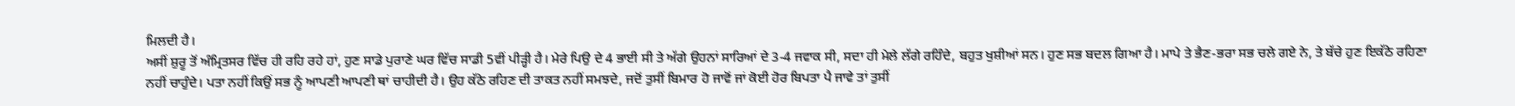ਮਿਲਦੀ ਹੈ।
ਅਸੀਂ ਸ਼ੁਰੂ ਤੋਂ ਅੰਮ੍ਰਿਤਸਰ ਵਿੱਚ ਹੀ ਰਹਿ ਰਹੇ ਹਾਂ, ਹੁਣ ਸਾਡੇ ਪੁਰਾਣੇ ਘਰ ਵਿੱਚ ਸਾਡੀ 5ਵੀਂ ਪੀੜ੍ਹੀ ਹੈ। ਮੇਰੇ ਪਿਉ ਦੇ 4 ਭਾਈ ਸੀ ਤੇ ਅੱਗੇ ਉਹਨਾਂ ਸਾਰਿਆਂ ਦੇ 3-4 ਜਵਾਕ ਸੀ, ਸਦਾ ਹੀ ਮੇਲੇ ਲੱਗੇ ਰਹਿੰਦੇ, ਬਹੁਤ ਖੁਸ਼ੀਆਂ ਸਨ। ਹੁਣ ਸਭ ਬਦਲ ਗਿਆ ਹੈ। ਮਾਪੇ ਤੇ ਭੈਣ-ਭਰਾ ਸਭ ਚਲੇ ਗਏ ਨੇ, ਤੇ ਬੱਚੇ ਹੁਣ ਇਕੱਠੇ ਰਹਿਣਾ ਨਹੀਂ ਚਾਹੁੰਦੇ। ਪਤਾ ਨਹੀਂ ਕਿਉਂ ਸਭ ਨੂੰ ਆਪਣੀ ਆਪਣੀ ਥਾਂ ਚਾਹੀਦੀ ਹੈ। ਉਹ ਕੱਠੇ ਰਹਿਣ ਦੀ ਤਾਕਤ ਨਹੀਂ ਸਮਝਦੇ, ਜਦੋਂ ਤੁਸੀਂ ਬਿਮਾਰ ਹੋ ਜਾਵੋਂ ਜਾਂ ਕੋਈ ਹੋਰ ਬਿਪਤਾ ਪੈ ਜਾਵੇ ਤਾਂ ਤੁਸੀਂ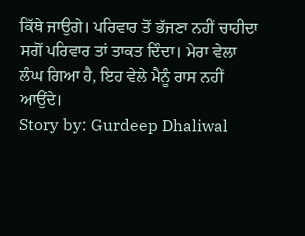ਕਿੱਥੇ ਜਾਉਗੇ। ਪਰਿਵਾਰ ਤੋਂ ਭੱਜਣਾ ਨਹੀਂ ਚਾਹੀਦਾ ਸਗੋਂ ਪਰਿਵਾਰ ਤਾਂ ਤਾਕਤ ਦਿੰਦਾ। ਮੇਰਾ ਵੇਲਾ ਲੰਘ ਗਿਆ ਹੈ, ਇਹ ਵੇਲੇ ਮੈਨੂੰ ਰਾਸ ਨਹੀਂ ਆਉਂਦੇ।
Story by: Gurdeep Dhaliwal